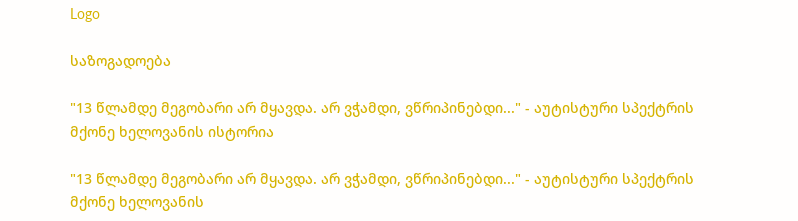Logo

საზოგადოება

"13 წლამდე მეგობარი არ მყავდა. არ ვჭამდი, ვწრიპინებდი..." - აუტისტური სპექტრის მქონე ხელოვანის ისტორია

"13 წლამდე მეგობარი არ მყავდა. არ ვჭამდი, ვწრიპინებდი..." - აუტისტური სპექტრის მქონე ხელოვანის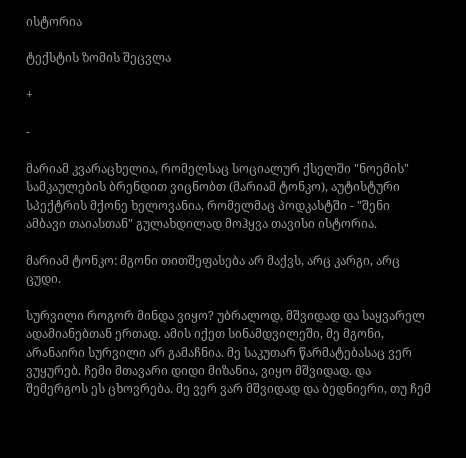ისტორია

ტექსტის ზომის შეცვლა

+

-

მარიამ კვარაცხელია, რომელსაც სოციალურ ქსელში "ნოემის" სამკაულების ბრენდით ვიცნობთ (მარიამ ტონკო), აუტისტური სპექტრის მქონე ხელოვანია, რომელმაც პოდკასტში - "შენი ამბავი თაიასთან" გულახდილად მოჰყვა თავისი ისტორია.

მარიამ ტონკო: მგონი თითშეფასება არ მაქვს, არც კარგი, არც ცუდი.

სურვილი როგორ მინდა ვიყო? უბრალოდ, მშვიდად და საყვარელ ადამიანებთან ერთად. ამის იქეთ სინამდვილეში, მე მგონი, არანაირი სურვილი არ გამაჩნია. მე საკუთარ წარმატებასაც ვერ ვუყურებ. ჩემი მთავარი დიდი მიზანია, ვიყო მშვიდად. და შემერგოს ეს ცხოვრება. მე ვერ ვარ მშვიდად და ბედნიერი, თუ ჩემ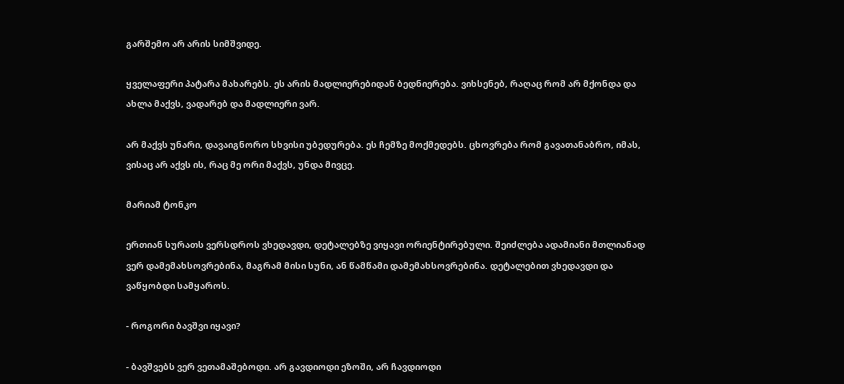გარშემო არ არის სიმშვიდე.

ყველაფერი პატარა მახარებს. ეს არის მადლიერებიდან ბედნიერება. ვიხსენებ, რაღაც რომ არ მქონდა და ახლა მაქვს, ვადარებ და მადლიერი ვარ.

არ მაქვს უნარი, დავაიგნორო სხვისი უბედურება. ეს ჩემზე მოქმედებს. ცხოვრება რომ გავათანაბრო, იმას, ვისაც არ აქვს ის, რაც მე ორი მაქვს, უნდა მივცე.

მარიამ ტონკო

ერთიან სურათს ვერსდროს ვხედავდი, დეტალებზე ვიყავი ორიენტირებული. შეიძლება ადამიანი მთლიანად ვერ დამემახსოვრებინა, მაგრამ მისი სუნი, ან წამწამი დამემახსოვრებინა. დეტალებით ვხედავდი და ვაწყობდი სამყაროს.

- როგორი ბავშვი იყავი?

- ბავშვებს ვერ ვეთამაშებოდი. არ გავდიოდი ეზოში, არ ჩავდიოდი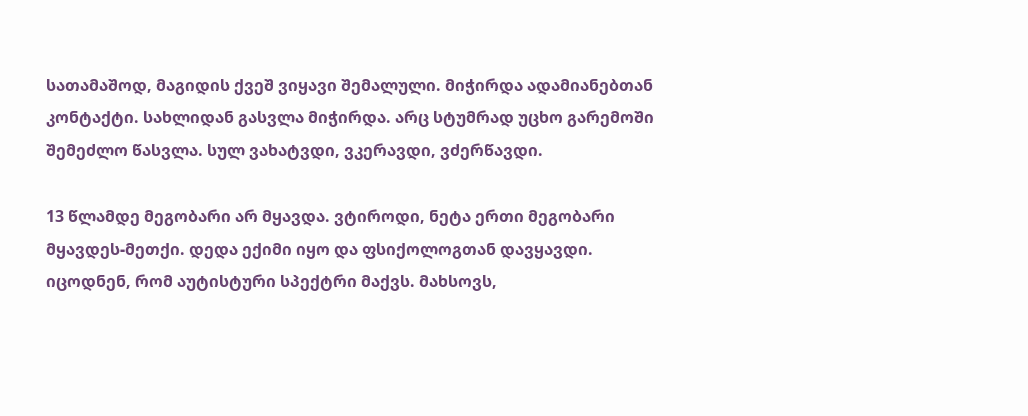სათამაშოდ, მაგიდის ქვეშ ვიყავი შემალული. მიჭირდა ადამიანებთან კონტაქტი. სახლიდან გასვლა მიჭირდა. არც სტუმრად უცხო გარემოში შემეძლო წასვლა. სულ ვახატვდი, ვკერავდი, ვძერწავდი.

13 წლამდე მეგობარი არ მყავდა. ვტიროდი, ნეტა ერთი მეგობარი მყავდეს-მეთქი. დედა ექიმი იყო და ფსიქოლოგთან დავყავდი. იცოდნენ, რომ აუტისტური სპექტრი მაქვს. მახსოვს,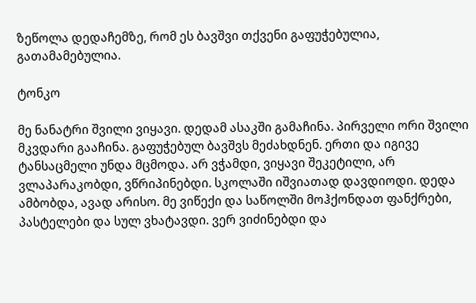ზეწოლა დედაჩემზე, რომ ეს ბავშვი თქვენი გაფუჭებულია, გათამამებულია.

ტონკო

მე ნანატრი შვილი ვიყავი. დედამ ასაკში გამაჩინა. პირველი ორი შვილი მკვდარი გააჩინა. გაფუჭებულ ბავშვს მეძახდნენ. ერთი და იგივე ტანსაცმელი უნდა მცმოდა. არ ვჭამდი, ვიყავი შეკეტილი, არ ვლაპარაკობდი, ვწრიპინებდი. სკოლაში იშვიათად დავდიოდი. დედა ამბობდა, ავად არისო. მე ვიწექი და საწოლში მოჰქონდათ ფანქრები, პასტელები და სულ ვხატავდი. ვერ ვიძინებდი და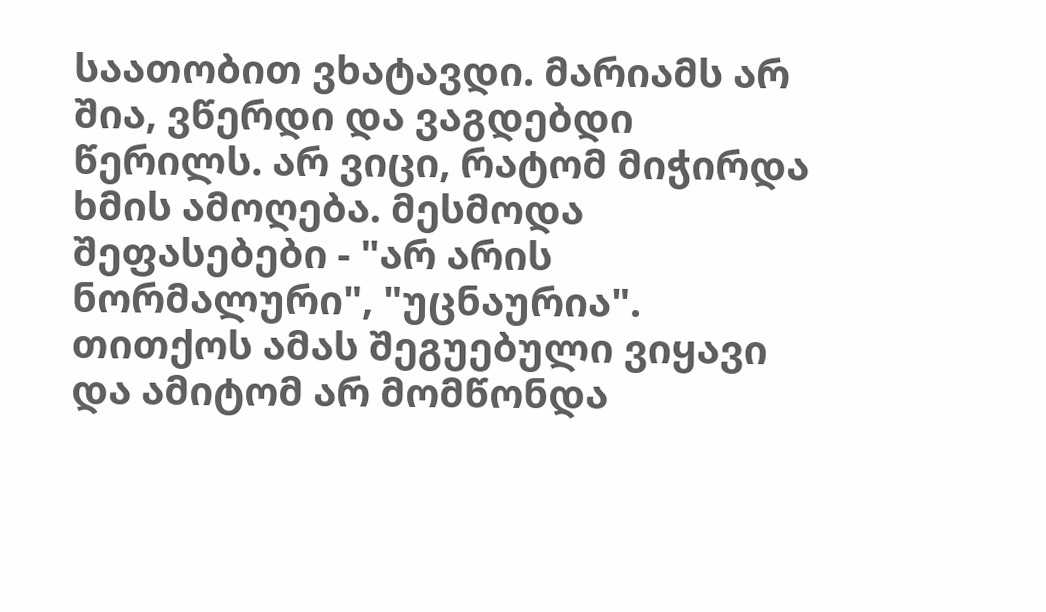საათობით ვხატავდი. მარიამს არ შია, ვწერდი და ვაგდებდი წერილს. არ ვიცი, რატომ მიჭირდა ხმის ამოღება. მესმოდა შეფასებები - "არ არის ნორმალური", "უცნაურია". თითქოს ამას შეგუებული ვიყავი და ამიტომ არ მომწონდა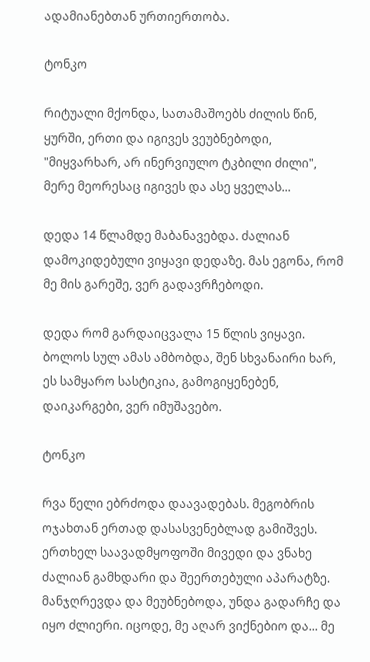ადამიანებთან ურთიერთობა.

ტონკო

რიტუალი მქონდა, სათამაშოებს ძილის წინ, ყურში, ერთი და იგივეს ვეუბნებოდი, "მიყვარხარ, არ ინერვიულო ტკბილი ძილი", მერე მეორესაც იგივეს და ასე ყველას...

დედა 14 წლამდე მაბანავებდა. ძალიან დამოკიდებული ვიყავი დედაზე. მას ეგონა, რომ მე მის გარეშე, ვერ გადავრჩებოდი.

დედა რომ გარდაიცვალა 15 წლის ვიყავი. ბოლოს სულ ამას ამბობდა, შენ სხვანაირი ხარ, ეს სამყარო სასტიკია, გამოგიყენებენ, დაიკარგები, ვერ იმუშავებო.

ტონკო

რვა წელი ებრძოდა დაავადებას. მეგობრის ოჯახთან ერთად დასასვენებლად გამიშვეს. ერთხელ საავადმყოფოში მივედი და ვნახე ძალიან გამხდარი და შეერთებული აპარატზე. მანჯღრევდა და მეუბნებოდა, უნდა გადარჩე და იყო ძლიერი. იცოდე, მე აღარ ვიქნებიო და... მე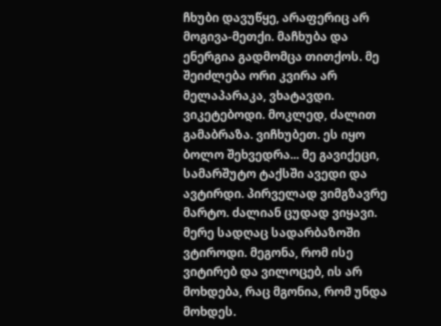ჩხუბი დავუწყე, არაფერიც არ მოგივა-მეთქი. მაჩხუბა და ენერგია გადმომცა თითქოს. მე შეიძლება ორი კვირა არ მელაპარაკა, ვხატავდი. ვიკეტებოდი. მოკლედ, ძალით გამაბრაზა. ვიჩხუბეთ. ეს იყო ბოლო შეხვედრა... მე გავიქეცი, სამარშუტო ტაქსში ავედი და ავტირდი. პირველად ვიმგზავრე მარტო. ძალიან ცუდად ვიყავი. მერე სადღაც სადარბაზოში ვტიროდი. მეგონა, რომ ისე ვიტირებ და ვილოცებ, ის არ მოხდება, რაც მგონია, რომ უნდა მოხდეს.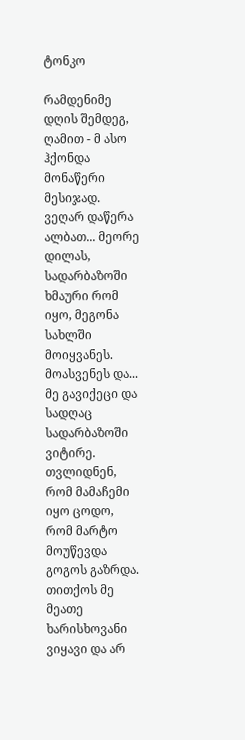ტონკო

რამდენიმე დღის შემდეგ, ღამით - მ ასო ჰქონდა მონაწერი მესიჯად. ვეღარ დაწერა ალბათ... მეორე დილას, სადარბაზოში ხმაური რომ იყო, მეგონა სახლში მოიყვანეს. მოასვენეს და... მე გავიქეცი და სადღაც სადარბაზოში ვიტირე. თვლიდნენ, რომ მამაჩემი იყო ცოდო, რომ მარტო მოუწევდა გოგოს გაზრდა. თითქოს მე მეათე ხარისხოვანი ვიყავი და არ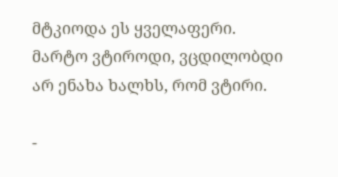მტკიოდა ეს ყველაფერი. მარტო ვტიროდი, ვცდილობდი არ ენახა ხალხს, რომ ვტირი.

-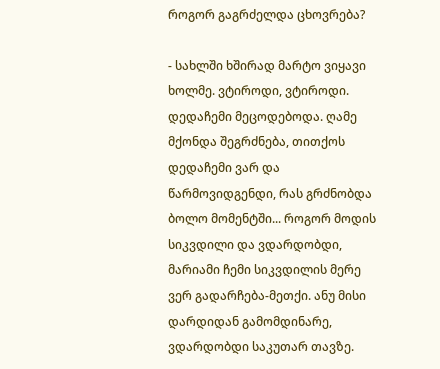როგორ გაგრძელდა ცხოვრება?

- სახლში ხშირად მარტო ვიყავი ხოლმე. ვტიროდი, ვტიროდი. დედაჩემი მეცოდებოდა. ღამე მქონდა შეგრძნება, თითქოს დედაჩემი ვარ და წარმოვიდგენდი, რას გრძნობდა ბოლო მომენტში... როგორ მოდის სიკვდილი და ვდარდობდი, მარიამი ჩემი სიკვდილის მერე ვერ გადარჩება-მეთქი. ანუ მისი დარდიდან გამომდინარე, ვდარდობდი საკუთარ თავზე.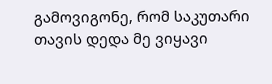გამოვიგონე, რომ საკუთარი თავის დედა მე ვიყავი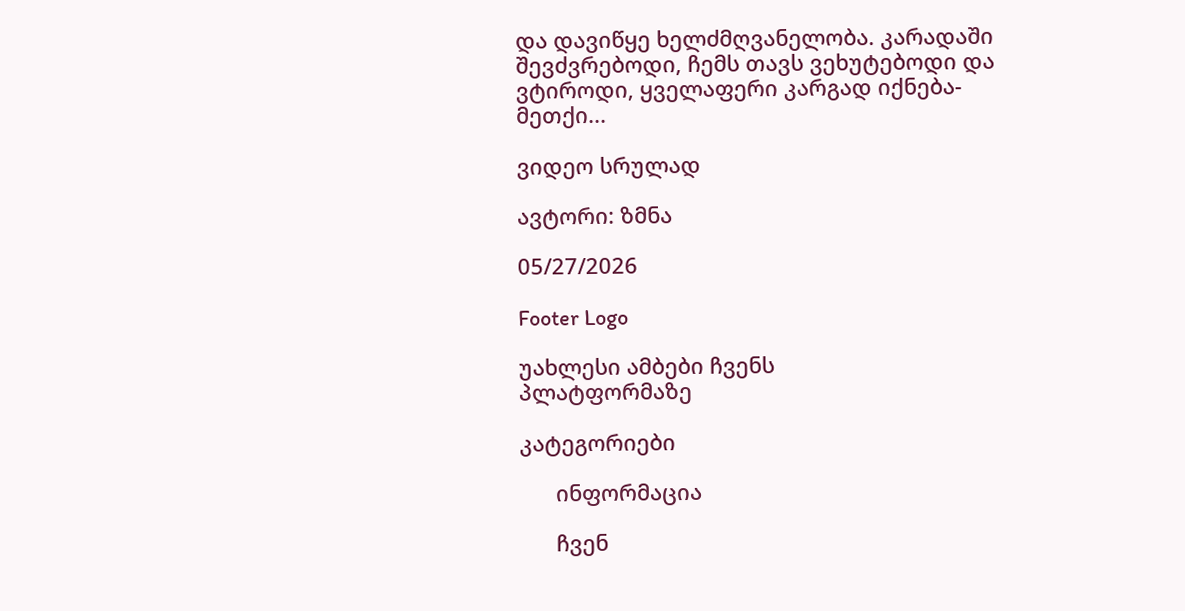და დავიწყე ხელძმღვანელობა. კარადაში შევძვრებოდი, ჩემს თავს ვეხუტებოდი და ვტიროდი, ყველაფერი კარგად იქნება-მეთქი...

ვიდეო სრულად

ავტორი: ზმნა

05/27/2026

Footer Logo

უახლესი ამბები ჩვენს
პლატფორმაზე

კატეგორიები

      ინფორმაცია

      ჩვენ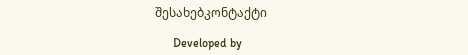შესახებკონტაქტი

      Developed by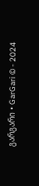გარგარი • GarGari © - 2024